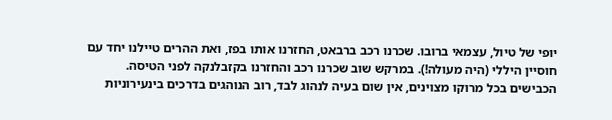יופי של טיול, עצמאי ברובו. שכרנו רכב ברבאט, החזרנו אותו בפז, ואת ההרים טיילנו יחד עם חוסיין היללי (היה מעולה!). במרקש שוב שכרנו רכב והחזרנו בקזבלנקה לפני הטיסה.
הכבישים בכל מרוקו מצוינים, אין שום בעיה לנהוג לבד, רוב הנוהגים בדרכים בינעירוניות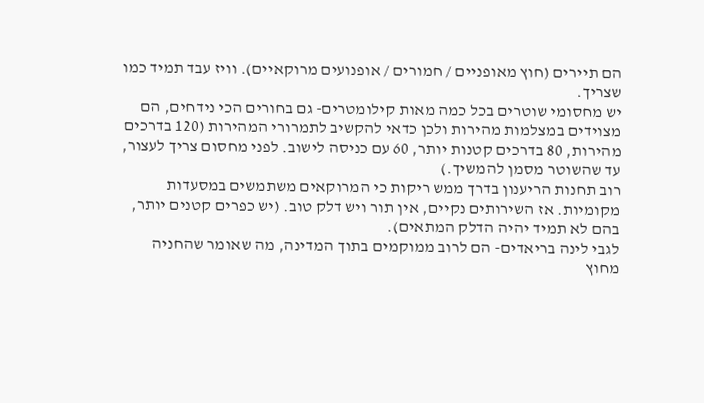הם תיירים (חוץ מאופניים / חמורים / אופנועים מרוקאיים). וויז עבד תמיד כמו שצריך.
יש מחסומי שוטרים בכל כמה מאות קילומטרים- גם בחורים הכי נידחים, הם מצוידים במצלמות מהירות ולכן כדאי להקשיב לתמרורי המהירות (120 בדרכים מהירות, 80 בדרכים קטנות יותר, 60 עם כניסה לישוב. לפני מחסום צריך לעצור, עד שהשוטר מסמן להמשיך.)
רוב תחנות הריענון בדרך ממש ריקות כי המרוקאים משתמשים במסעדות מקומיות. אז השירותים נקיים, אין תור ויש דלק טוב. (יש כפרים קטנים יותר, בהם לא תמיד יהיה הדלק המתאים).
לגבי לינה בריאדים- הם לרוב ממוקמים בתוך המדינה, מה שאומר שהחניה מחוץ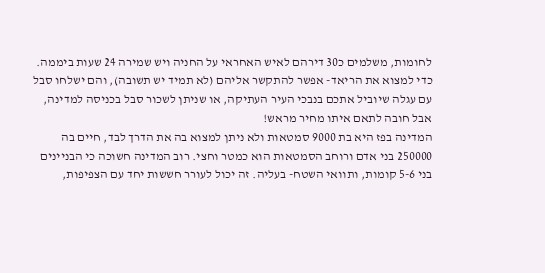לחומות, משלמים כ30 דירהם לאיש האחראי על החניה ויש שמירה 24 שעות ביממה. כדי למצוא את הריאד- אפשר להתקשר אליהם (לא תמיד יש תשובה), והם ישלחו סבל עם עגלה שיוביל אתכם בנבכי העיר העתיקה, או שניתן לשכור סבל בכניסה למדינה, אבל חובה לתאם איתו מחיר מראש!
המדינה בפז היא בת 9000 סמטאות ולא ניתן למצוא בה את הדרך לבד, חיים בה 250000 בני אדם ורוחב הסמטאות הוא כמטר וחצי. רוב המדינה חשוכה כי הבניינים בני 5-6 קומות, ותוואי השטח- בעליה. זה יכול לעורר חששות יחד עם הצפיפות,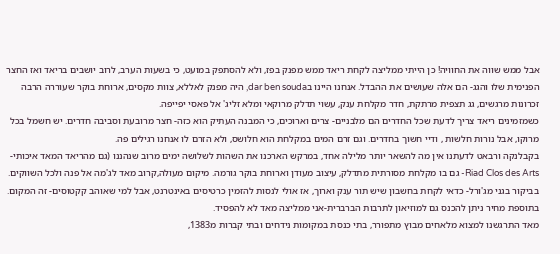אבל ממש שווה את החוויה! כן הייתי ממליצה לקחת ריאד ממש מפנק בפז, ולא להסתפק במועט, כי בשעות הערב, לרוב יושבים בריאד ואז החצר הפנימית שלו והגג- הם אלה שעושים את ההבדל. אנחנו היינו בdar ben souda, היה מפנק לאללא, צוות מקסים, ארוחת בוקר שעוררה הרבה זכרונות מרגשים, גג תצפית מרתקת, חדר מקלחת ענק, עשוי תדלק מרוקאי ומלא זליג' אל פאסי יפייפה.
כשמזמינים ריאד צריך לדעת שכל החדרים הם מלבניים- צרים וארוכים, כי המבנה העתיק הוא כזה- חצר מרובעת וסביבה חדרים. יש חשמל בכל מרוקו, אבל נורות חלשות , ודיי חשוך בחדרים. וגם זרם המים במקלחת הוא חלושס, ולא הזרם לו אנחנו רגילים פה.
בקבלנקה ורבאט לדעתנו אין מה להשאר יותר מלילה אחד, במרקש הארכנו את השהות לשלושה ימים מרוב שנהננו (גם מהריאד המאד איכותי- Riad Clos des Arts- גם בו מקלחת מסורתית מתדלק, עיצוב מעודן וארוחת בוקר גורמה. מיקום מעולה,קרוב מאד לג'מה אל פנה ולכל השווקים.
בביקור בגני מג'ורל- כדאי לקחת בחשבון שיש תור ענק וארוך, אז אולי לנסות להזמין כרטיסים באינטרנט, אבל למי שאוהב קקטוסים- זה המקום. בתוספת מחיר ניתן להכנס גם למוזיאון לתרבות הברברית-אני ממליצה מאד לא להפסיד.
מאד התרגשנו למצוא מלאחים מבוץ מתפורר, בתי כנסת במקומות נידחים ובתי קברות מ1383,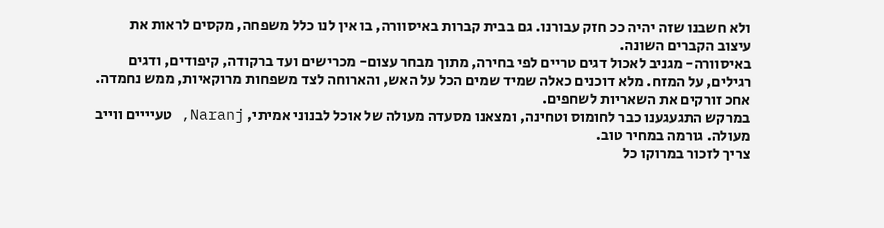ולא חשבנו שזה יהיה ככ חזק עבורנו. גם בבית קברות באיסוורה, בו אין לנו כלל משפחה, מקסים לראות את עיצוב הקברים השונה.
באיסוורה- מגניב לאכול דגים טריים לפי בחירה, מתוך מבחר עצום- מכרישים ועד ברקודה, קיפודים, ודגים רגילים, על המזח. מלא דוכנים כאלה שמיד שמים הכל על האש, והארוחה לצד משפחות מרוקאיות, ממש נחמדה. אחכ זורקים את השאריות לשחפים.
במרקש התגעגענו כבר לחומוס וטחינה, ומצאנו מסעדה מעולה של אוכל לבנוני אמיתי, Naranj, טעיייים ווייב מעולה. גורמה במחיר טוב.
צריך לזכור במרוקו כל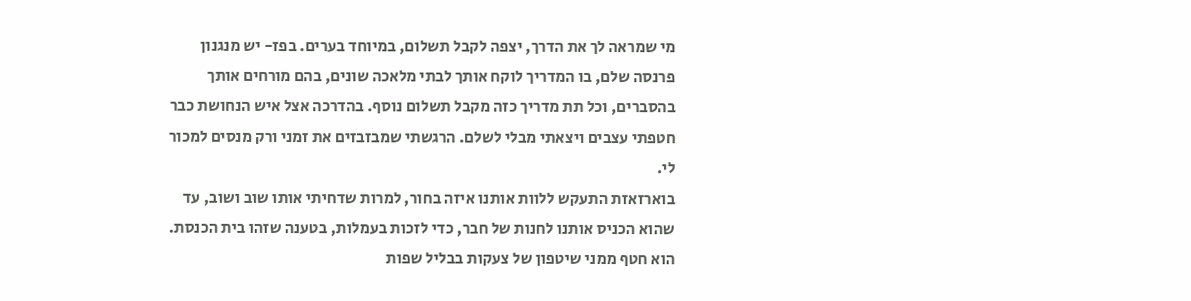מי שמראה לך את הדרך, יצפה לקבל תשלום, במיוחד בערים. בפז- יש מנגנון פרנסה שלם, בו המדריך לוקח אותך לבתי מלאכה שונים, בהם מורחים אותך בהסברים, וכל תת מדריך כזה מקבל תשלום נוסף. בהדרכה אצל איש הנחושת כבר חטפתי עצבים ויצאתי מבלי לשלם. הרגשתי שמבזבזים את זמני ורק מנסים למכור לי.
בוארזאזת התעקש ללוות אותנו איזה בחור, למרות שדחיתי אותו שוב ושוב, עד שהוא הכניס אותנו לחנות של חבר, כדי לזכות בעמלות, בטענה שזהו בית הכנסת. הוא חטף ממני שיטפון של צעקות בבליל שפות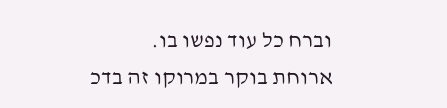וברח כל עוד נפשו בו.
ארוחת בוקר במרוקו זה בדכ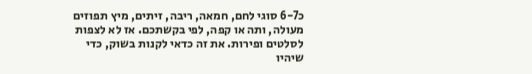כ6-7 סוגי לחם, חמאה, ריבה, זיתים, מיץ תפוזים מעולה, ותה או קפה, לפי בקשתכם. אז לא לצפות לסלטים ופירות. את זה כדאי לקנות בשוק, כדי שיהיו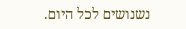נשנושים לכל היום.